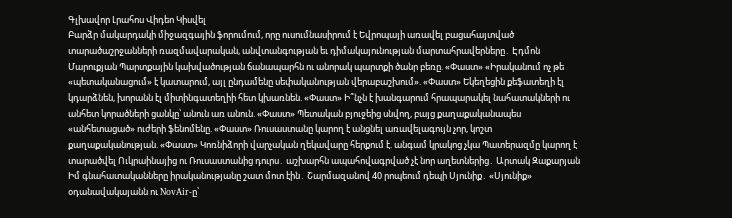Գլխավոր Լրահոս Վիդեո Կիսվել
Բարձր մակարդակի միջազգային ֆորումում, որը ուսումնասիրում է Եվրոպայի առավել բացահայտված տարածաշրջանների ռազմավարական, անվտանգության եւ դիմակայունության մարտահրավերները․ Էդմոն Մարուքյան Պարտքային կախվածության ճանապարհն ու անորակ պարտքի ծանր բեռը. «Փաստ» «Իրականում ոչ թե «պետականացում» է կատարում, այլ ընդամենը սեփականության վերաբաշխում». «Փաստ» Եկեղեցին քեֆատեղի էլ կդարձնեն, խորանն էլ միտինգատեղիի հետ կխառնեն. «Փաստ» Ի՞նչն է խանգարում հրապարակել նահատակների ու անհետ կորածների ցանկը՝ անուն առ անուն. «Փաստ» Պետական բյուջեից սնվող, բայց քաղաքականապես «անհետացած» ուժերի ֆենոմենը. «Փաստ» Ռուսաստանը կարող է անցնել առավելագույն չոր, կոշտ քաղաքականության. «Փաստ» Կոռնիձորի վարչական ղեկավարը հերքում է. անգամ կրակոց չկա Պատերազմը կարող է տարածվել Ուկրաինայից ու Ռուսաստանից դուրս․ աշխարհն ապահովագրված չէ նոր աղետներից․ Արտակ Զաքարյան Իմ գնահատականները իրականությանը շատ մոտ էին․ Շարմազանով 40 րոպեում դեպի Սյունիք․ «Սյունիք» օդանավակայանն ու NovAir-ը՝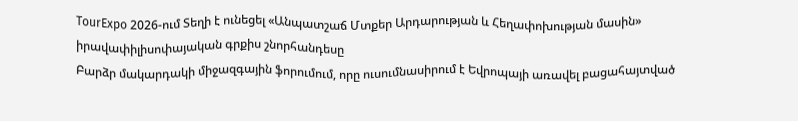TourExpo 2026-ում Տեղի է ունեցել «Անպատշաճ Մտքեր Արդարության և Հեղափոխության մասին» իրավափիլիսոփայական գրքիս շնորհանդեսը
Բարձր մակարդակի միջազգային ֆորումում, որը ուսումնասիրում է Եվրոպայի առավել բացահայտված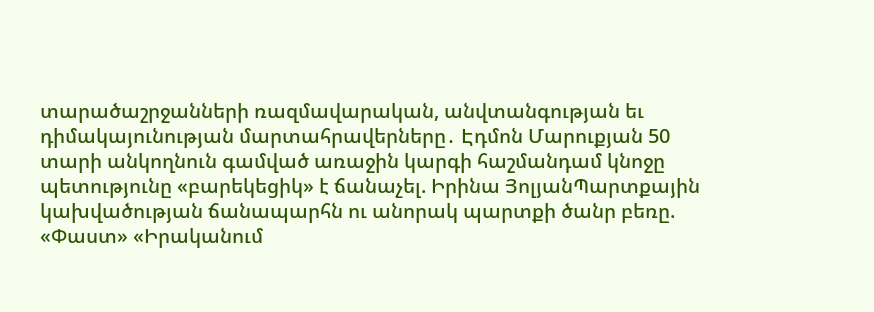տարածաշրջանների ռազմավարական, անվտանգության եւ դիմակայունության մարտահրավերները․ Էդմոն Մարուքյան 50 տարի անկողնուն գամված առաջին կարգի հաշմանդամ կնոջը պետությունը «բարեկեցիկ» է ճանաչել. Իրինա ՅոլյանՊարտքային կախվածության ճանապարհն ու անորակ պարտքի ծանր բեռը. «Փաստ» «Իրականում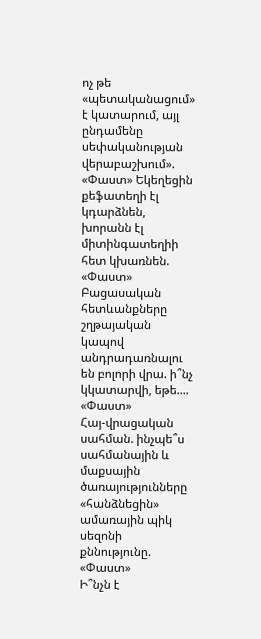ոչ թե «պետականացում» է կատարում, այլ ընդամենը սեփականության վերաբաշխում». «Փաստ» Եկեղեցին քեֆատեղի էլ կդարձնեն, խորանն էլ միտինգատեղիի հետ կխառնեն. «Փաստ»
Բացասական հետևանքները շղթայական կապով անդրադառնալու են բոլորի վրա. ի՞նչ կկատարվի, եթե.... «Փաստ»
Հայ-վրացական սահման. ինչպե՞ս սահմանային և մաքսային ծառայությունները «հանձնեցին» ամառային պիկ սեզոնի քննությունը. «Փաստ»
Ի՞նչն է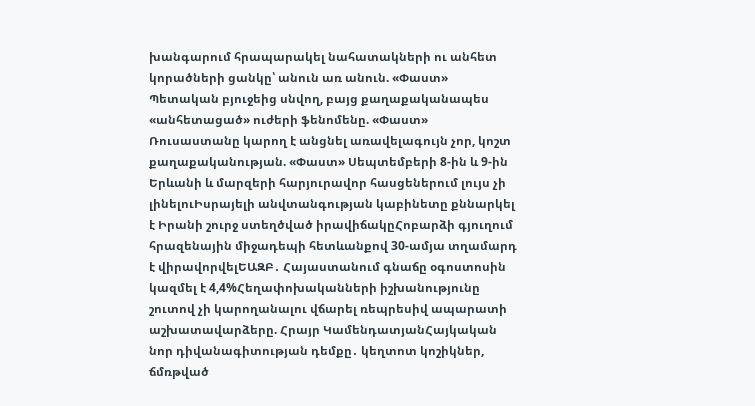խանգարում հրապարակել նահատակների ու անհետ կորածների ցանկը՝ անուն առ անուն. «Փաստ» Պետական բյուջեից սնվող, բայց քաղաքականապես «անհետացած» ուժերի ֆենոմենը. «Փաստ» Ռուսաստանը կարող է անցնել առավելագույն չոր, կոշտ քաղաքականության. «Փաստ» Սեպտեմբերի 8-ին և 9-ին Երևանի և մարզերի հարյուրավոր հասցեներում լույս չի լինելուԻսրայելի անվտանգության կաբինետը քննարկել է Իրանի շուրջ ստեղծված իրավիճակըՀոբարձի գյուղում հրազենային միջադեպի հետևանքով 30-ամյա տղամարդ է վիրավորվելԵԱԶԲ․ Հայաստանում գնաճը օգոստոսին կազմել է 4,4%Հեղափոխականների իշխանությունը շուտով չի կարողանալու վճարել ռեպրեսիվ ապարատի աշխատավարձերը. Հրայր ԿամենդատյանՀայկական նոր դիվանագիտության դեմքը․ կեղտոտ կոշիկներ, ճմռթված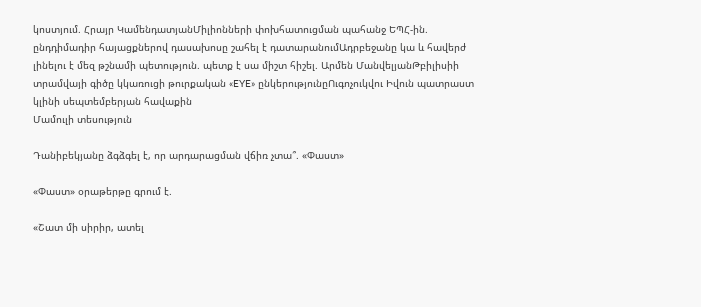կոստյում. Հրայր ԿամենդատյանՄիլիոնների փոխհատուցման պահանջ ԵՊՀ-ին. ընդդիմադիր հայացքներով դասախոսը շահել է դատարանումԱդրբեջանը կա և հավերժ լինելու է մեզ թշնամի պետություն. պետք է սա միշտ հիշել. Արմեն ՄանվելյանԹբիլիսիի տրամվայի գիծը կկառուցի թուրքական «EYE» ընկերությունըՈւգոչուկվու Իվուն պատրաստ կլինի սեպտեմբերյան հավաքին
Մամուլի տեսություն

Դանիբեկյանը ձգձգել է, որ արդարացման վճիռ չտա՞. «Փաստ»

«Փաստ» օրաթերթը գրում է.

«Շատ մի սիրիր, ատել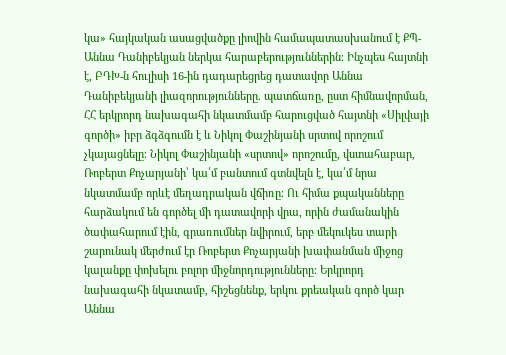կա» հայկական ասացվածքը լիովին համապատասխանում է ՔՊ-Աննա Դանիբեկյան ներկա հարաբերություններին։ Ինչպես հայտնի է, ԲԴԽ-ն հուլիսի 16-ին դադարեցրեց դատավոր Աննա Դանիբեկյանի լիազորությունները. պատճառը, ըստ հիմնավորման, ՀՀ երկրորդ նախագահի նկատմամբ հարուցված հայտնի «Սիլվայի գործի» իբր ձգձգումն է և Նիկոլ Փաշինյանի սրտով որոշում չկայացնելը։ Նիկոլ Փաշինյանի «սրտով» որոշումը, վստահաբար, Ռոբերտ Քոչարյանի՝ կա՛մ բանտում գտնվելն է, կա՛մ նրա նկատմամբ որևէ մեղադրական վճիռը։ Ու հիմա քպականները հարձակում են գործել մի դատավորի վրա, որին ժամանակին ծափահարում էին, գրառումներ նվիրում, երբ մեկուկես տարի շարունակ մերժում էր Ռոբերտ Քոչարյանի խափանման միջոց կալանքը փոխելու բոլոր միջնորդությունները։ Երկրորդ նախագահի նկատամբ, հիշեցնենք, երկու քրեական գործ կար Աննա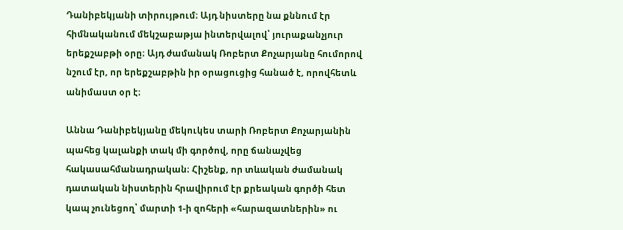Դանիբեկյանի տիրույթում։ Այդ նիստերը նա քննում էր հիմնականում մեկշաբաթյա ինտերվալով՝ յուրաքանչյուր երեքշաբթի օրը։ Այդ ժամանակ Ռոբերտ Քոչարյանը հումորով նշում էր, որ երեքշաբթին իր օրացուցից հանած է, որովհետև անիմաստ օր է։

Աննա Դանիբեկյանը մեկուկես տարի Ռոբերտ Քոչարյանին պահեց կալանքի տակ մի գործով, որը ճանաչվեց հակասահմանադրական։ Հիշենք, որ տևական ժամանակ դատական նիստերին հրավիրում էր քրեական գործի հետ կապ չունեցող՝ մարտի 1-ի զոհերի «հարազատներին» ու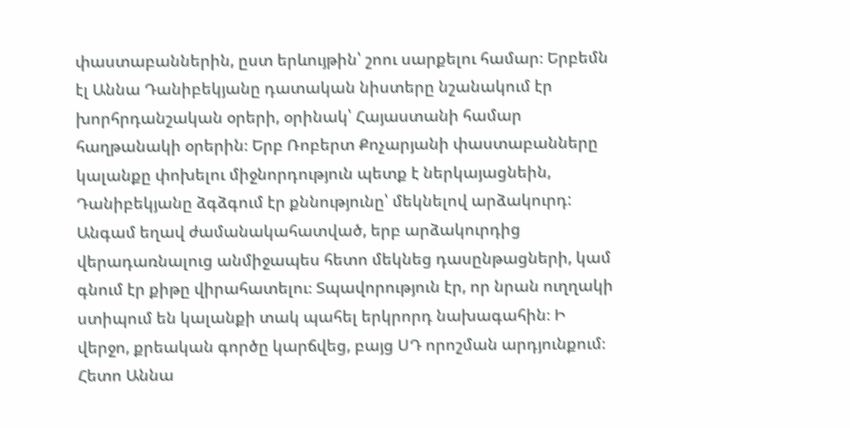փաստաբաններին, ըստ երևույթին՝ շոու սարքելու համար։ Երբեմն էլ Աննա Դանիբեկյանը դատական նիստերը նշանակում էր խորհրդանշական օրերի, օրինակ՝ Հայաստանի համար հաղթանակի օրերին։ Երբ Ռոբերտ Քոչարյանի փաստաբանները կալանքը փոխելու միջնորդություն պետք է ներկայացնեին, Դանիբեկյանը ձգձգում էր քննությունը՝ մեկնելով արձակուրդ: Անգամ եղավ ժամանակահատված, երբ արձակուրդից վերադառնալուց անմիջապես հետո մեկնեց դասընթացների, կամ գնում էր քիթը վիրահատելու։ Տպավորություն էր, որ նրան ուղղակի ստիպում են կալանքի տակ պահել երկրորդ նախագահին։ Ի վերջո, քրեական գործը կարճվեց, բայց ՍԴ որոշման արդյունքում։ Հետո Աննա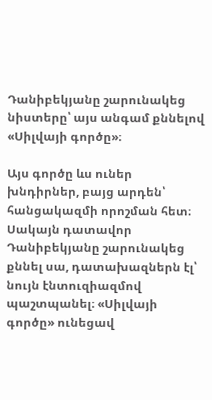Դանիբեկյանը շարունակեց նիստերը՝ այս անգամ քննելով «Սիլվայի գործը»։

Այս գործը ևս ուներ խնդիրներ, բայց արդեն՝ հանցակազմի որոշման հետ։ Սակայն դատավոր Դանիբեկյանը շարունակեց քննել սա, դատախազներն էլ՝ նույն էնտուզիազմով պաշտպանել։ «Սիլվայի գործը» ունեցավ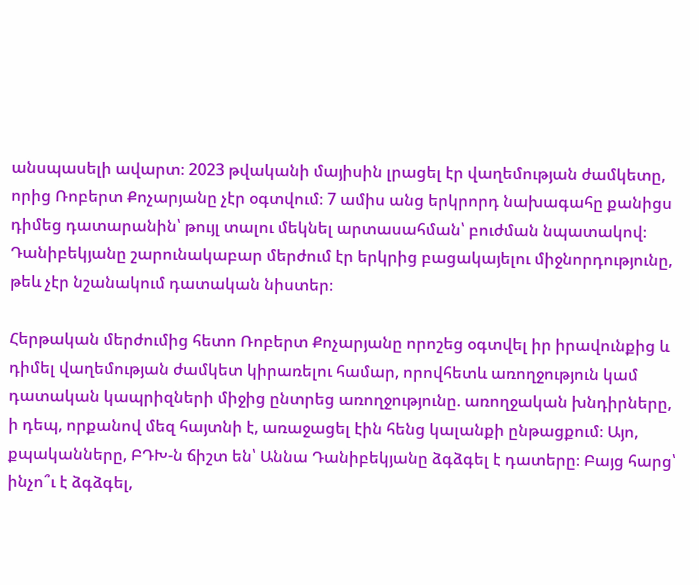անսպասելի ավարտ։ 2023 թվականի մայիսին լրացել էր վաղեմության ժամկետը, որից Ռոբերտ Քոչարյանը չէր օգտվում։ 7 ամիս անց երկրորդ նախագահը քանիցս դիմեց դատարանին՝ թույլ տալու մեկնել արտասահման՝ բուժման նպատակով։ Դանիբեկյանը շարունակաբար մերժում էր երկրից բացակայելու միջնորդությունը, թեև չէր նշանակում դատական նիստեր։

Հերթական մերժումից հետո Ռոբերտ Քոչարյանը որոշեց օգտվել իր իրավունքից և դիմել վաղեմության ժամկետ կիրառելու համար, որովհետև առողջություն կամ դատական կապրիզների միջից ընտրեց առողջությունը. առողջական խնդիրները, ի դեպ, որքանով մեզ հայտնի է, առաջացել էին հենց կալանքի ընթացքում։ Այո, քպականները, ԲԴԽ-ն ճիշտ են՝ Աննա Դանիբեկյանը ձգձգել է դատերը։ Բայց հարց՝ ինչո՞ւ է ձգձգել,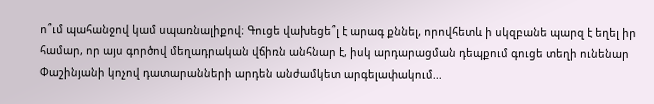ո՞ւմ պահանջով կամ սպառնալիքով։ Գուցե վախեցե՞լ է արագ քննել, որովհետև ի սկզբանե պարզ է եղել իր համար, որ այս գործով մեղադրական վճիռն անհնար է, իսկ արդարացման դեպքում գուցե տեղի ունենար Փաշինյանի կոչով դատարանների արդեն անժամկետ արգելափակում...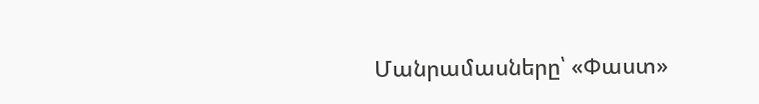Մանրամասները՝ «Փաստ»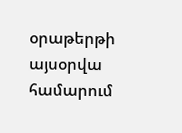օրաթերթի այսօրվա համարում